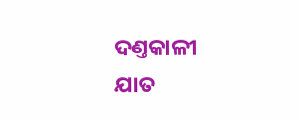ଦଣ୍ତକାଳୀ ଯାତ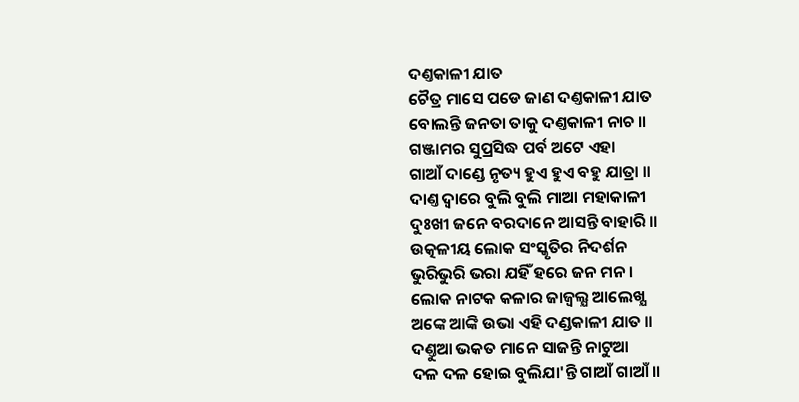ଦଣ୍ତକାଳୀ ଯାତ
ଚୈତ୍ର ମାସେ ପଡେ ଜାଣ ଦଣ୍ତକାଳୀ ଯାତ
ବୋଲନ୍ତି ଜନତା ତାକୁ ଦଣ୍ତକାଳୀ ନାଚ ॥
ଗଞ୍ଜାମର ସୁପ୍ରସିଦ୍ଧ ପର୍ବ ଅଟେ ଏହା
ଗାଆଁ ଦାଣ୍ଡେ ନୃତ୍ୟ ହୁଏ ହୁଏ ବହୁ ଯାତ୍ରା ॥
ଦାଣ୍ତ ଦ୍ବାରେ ବୁଲି ବୁଲି ମାଆ ମହାକାଳୀ
ଦୁଃଖୀ ଜନେ ବରଦାନେ ଆସନ୍ତି ବାହାରି ॥
ଉତ୍କଳୀୟ ଲୋକ ସଂସ୍କୃତିର ନିଦର୍ଶନ
ଭୁରିଭୁରି ଭରା ଯହିଁ ହରେ ଜନ ମନ ।
ଲୋକ ନାଟକ କଳାର ଜାଜ୍ବଲ୍ଯ ଆଲେଖ୍ଯ
ଅଙ୍କେ ଆଙ୍କି ଉଭା ଏହି ଦଣ୍ଡକାଳୀ ଯାତ ॥
ଦଣ୍ତୁଆ ଭକତ ମାନେ ସାଜନ୍ତି ନାଟୁଆ
ଦଳ ଦଳ ହୋଇ ବୁଲିଯା'ନ୍ତି ଗାଆଁ ଗାଆଁ ॥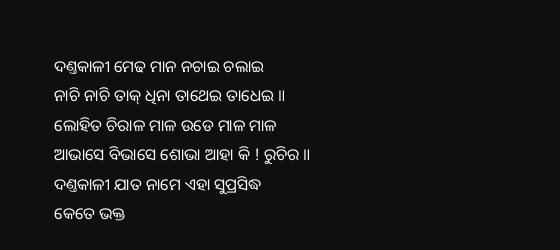ଦଣ୍ତକାଳୀ ମେଢ ମାନ ନଚାଇ ଚଲାଇ
ନାଚି ନାଚି ତାକ୍ ଧିନା ତାଥେଇ ତାଧେଇ ॥
ଲୋହିତ ଚିରାଳ ମାଳ ଉଡେ ମାଳ ମାଳ
ଆଭାସେ ବିଭାସେ ଶୋଭା ଆହା କି ! ରୁଚିର ॥
ଦଣ୍ତକାଳୀ ଯାତ ନାମେ ଏହା ସୁପ୍ରସିଦ୍ଧ
କେତେ ଭକ୍ତ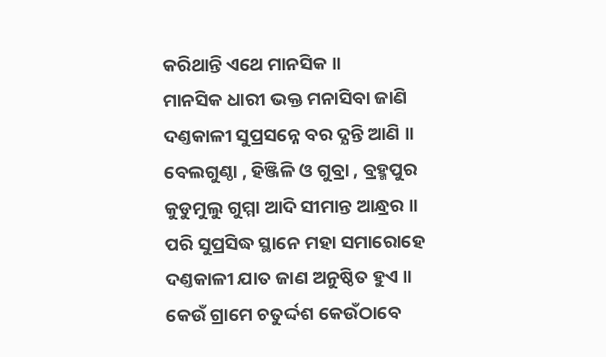କରିଥାନ୍ତି ଏଥେ ମାନସିକ ॥
ମାନସିକ ଧାରୀ ଭକ୍ତ ମନାସିବା ଜାଣି
ଦଣ୍ତକାଳୀ ସୁପ୍ରସନ୍ନେ ବର ଦ୍ଯନ୍ତି ଆଣି ॥
ବେଲଗୁଣ୍ଠା , ହିଞ୍ଜିଳି ଓ ଗୁବ୍ରା , ବ୍ରହ୍ମପୁର
କୁଡୁମୁଲୁ ଗୁମ୍ମା ଆଦି ସୀମାନ୍ତ ଆନ୍ଧ୍ରର ॥
ପରି ସୁପ୍ରସିଦ୍ଧ ସ୍ଥାନେ ମହା ସମାରୋହେ
ଦଣ୍ତକାଳୀ ଯାତ ଜାଣ ଅନୁଷ୍ଠିତ ହୁଏ ॥
କେଉଁ ଗ୍ରାମେ ଚତୁର୍ଦ୍ଦଶ କେଉଁଠାବେ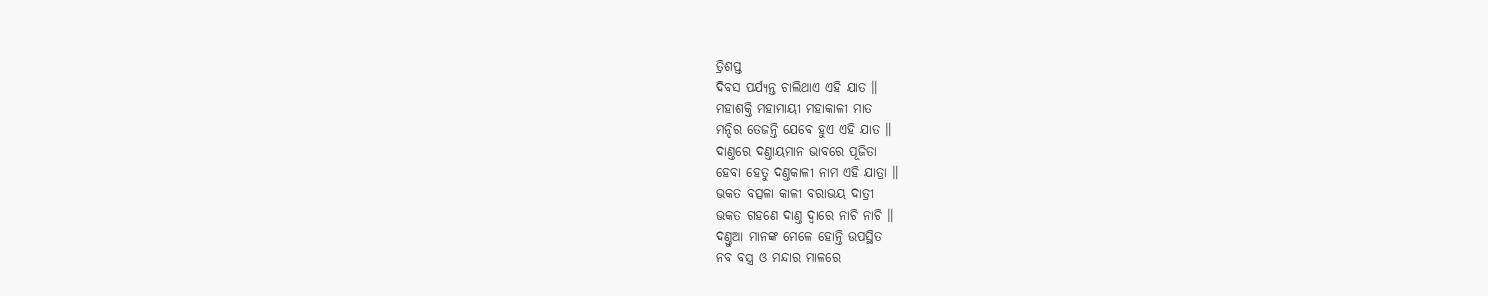ତ୍ରିଶପ୍ତ
ଦିବସ ପର୍ଯ୍ଯନ୍ତ ଚାଲିଥାଏ ଏହି ଯାତ ॥
ମହାଶକ୍ତି ମହାମାୟୀ ମହାକାଳୀ ମାତ
ମନ୍ଦିର ତେଜନ୍ତି ଯେବେ ହୁଏ ଏହି ଯାତ ॥
ଦାଣ୍ତରେ ଦଣ୍ତାୟମାନ ଭାବରେ ପୂଜିତା
ହେବା ହେତୁ ଦଣ୍ତକାଳୀ ନାମ ଏହି ଯାତ୍ରା ॥
ଭକତ ବତ୍ସଳା କାଳୀ ବରାଭୟ ଦାତ୍ରୀ
ଭକତ ଗହଣେ ଦାଣ୍ତ ଦ୍ବାରେ ନାଚି ନାଚି ॥
ଦଣ୍ତୁଆ ମାନଙ୍କ ମେଳେ ହୋନ୍ତି ଉପସ୍ଥିତ
ନବ ବସ୍ତ୍ର ଓ ମନ୍ଦାର ମାଳରେ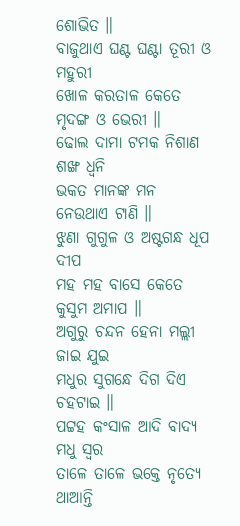ଶୋଭିତ ॥
ବାଜୁଥାଏ ଘଣ୍ଟ ଘଣ୍ଟା ତୂରୀ ଓ ମହୁରୀ
ଖୋଳ କରତାଳ କେତେ ମୃଦଙ୍ଗ ଓ ଭେରୀ ॥
ଢୋଲ ଦାମା ଟମକ ନିଶାଣ ଶଙ୍ଖ ଧ୍ବନି
ଭକତ ମାନଙ୍କ ମନ ନେଉଥାଏ ଟାଣି ॥
ଝୁଣା ଗୁଗୁଳ ଓ ଅଷ୍ଟଗନ୍ଧ ଧୂପ ଦୀପ
ମହ ମହ ବାସେ କେତେ କୁସୁମ ଅମାପ ॥
ଅଗୁରୁ ଚନ୍ଦନ ହେନା ମଲ୍ଲୀ ଜାଇ ଯୁଇ
ମଧୁର ସୁଗନ୍ଧେ ଦିଗ ଦିଏ ଚହଟାଇ ॥
ପଟ୍ଟହ କଂସାଳ ଆଦି ବାଦ୍ଯ ମଧୁ ସ୍ବର
ତାଳେ ତାଳେ ଭକ୍ତେ ନୃତ୍ୟେ ଥାଆନ୍ତି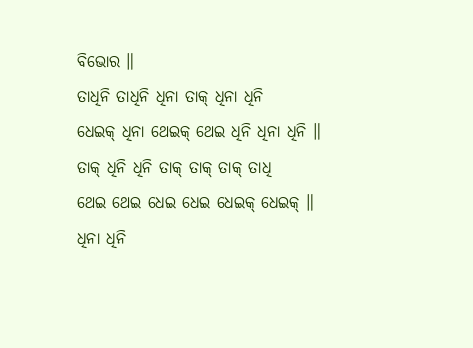ବିଭୋର ॥
ତାଧିନି ତାଧିନି ଧିନା ତାକ୍ ଧିନା ଧିନି
ଧେଇକ୍ ଧିନା ଥେଇକ୍ ଥେଇ ଧିନି ଧିନା ଧିନି ॥
ତାକ୍ ଧିନି ଧିନି ତାକ୍ ତାକ୍ ତାକ୍ ତାଧି
ଥେଇ ଥେଇ ଧେଇ ଧେଇ ଧେଇକ୍ ଧେଇକ୍ ॥
ଧିନା ଧିନି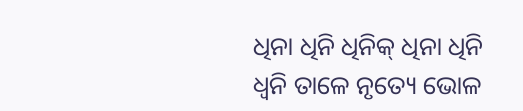ଧିନା ଧିନି ଧିନିକ୍ ଧିନା ଧିନି
ଧ୍ବନି ତାଳେ ନୃତ୍ୟେ ଭୋଳ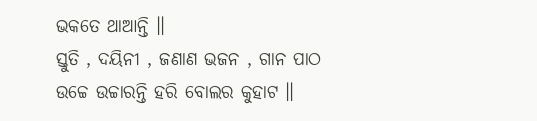ଭକତେ ଥାଆନ୍ତି ॥
ସ୍ତୁତି , ଦୟିନୀ , ଜଣାଣ ଭଜନ , ଗାନ ପାଠ
ଉଚ୍ଚେ ଉଚ୍ଚାରନ୍ତି ହରି ବୋଲର କୁହାଟ ॥